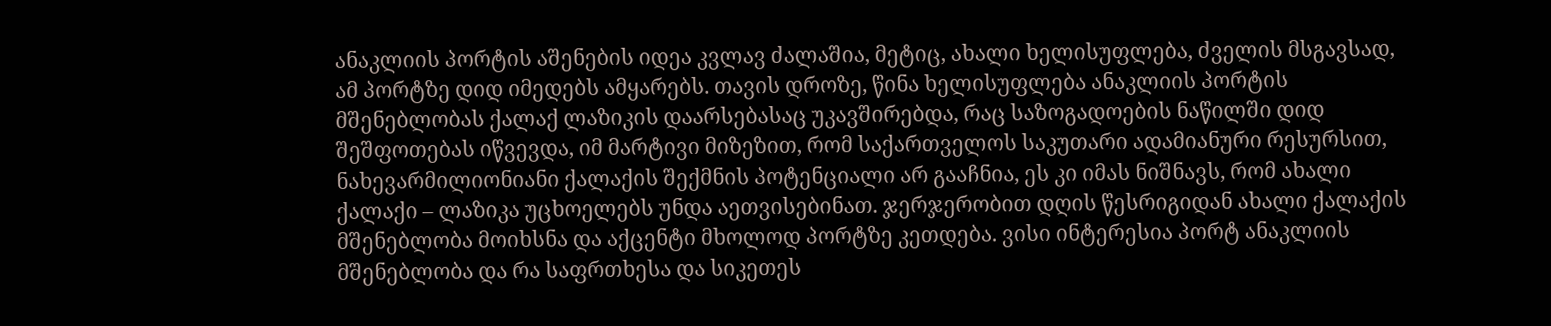ანაკლიის პორტის აშენების იდეა კვლავ ძალაშია, მეტიც, ახალი ხელისუფლება, ძველის მსგავსად, ამ პორტზე დიდ იმედებს ამყარებს. თავის დროზე, წინა ხელისუფლება ანაკლიის პორტის მშენებლობას ქალაქ ლაზიკის დაარსებასაც უკავშირებდა, რაც საზოგადოების ნაწილში დიდ შეშფოთებას იწვევდა, იმ მარტივი მიზეზით, რომ საქართველოს საკუთარი ადამიანური რესურსით, ნახევარმილიონიანი ქალაქის შექმნის პოტენციალი არ გააჩნია, ეს კი იმას ნიშნავს, რომ ახალი ქალაქი – ლაზიკა უცხოელებს უნდა აეთვისებინათ. ჯერჯერობით დღის წესრიგიდან ახალი ქალაქის მშენებლობა მოიხსნა და აქცენტი მხოლოდ პორტზე კეთდება. ვისი ინტერესია პორტ ანაკლიის მშენებლობა და რა საფრთხესა და სიკეთეს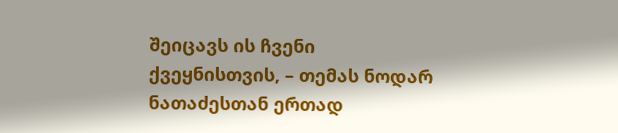შეიცავს ის ჩვენი ქვეყნისთვის, – თემას ნოდარ ნათაძესთან ერთად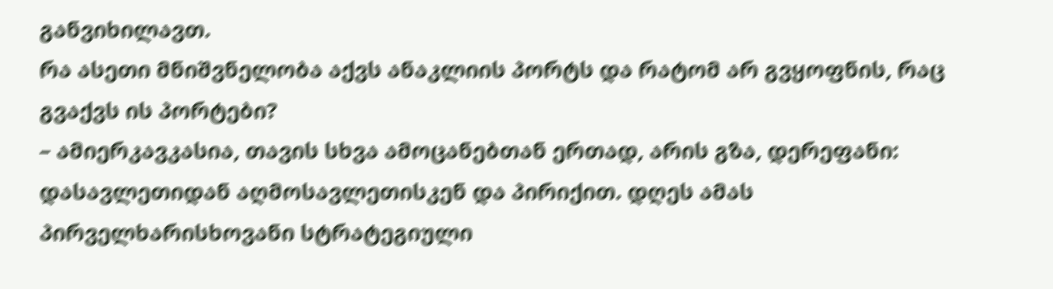განვიხილავთ.
რა ასეთი მნიშვნელობა აქვს ანაკლიის პორტს და რატომ არ გვყოფნის, რაც გვაქვს ის პორტები?
– ამიერკავკასია, თავის სხვა ამოცანებთან ერთად, არის გზა, დერეფანი: დასავლეთიდან აღმოსავლეთისკენ და პირიქით. დღეს ამას პირველხარისხოვანი სტრატეგიული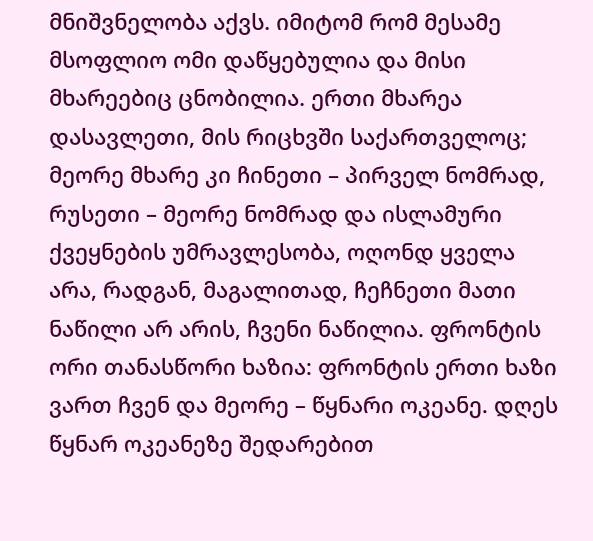მნიშვნელობა აქვს. იმიტომ რომ მესამე მსოფლიო ომი დაწყებულია და მისი მხარეებიც ცნობილია. ერთი მხარეა დასავლეთი, მის რიცხვში საქართველოც; მეორე მხარე კი ჩინეთი – პირველ ნომრად, რუსეთი – მეორე ნომრად და ისლამური ქვეყნების უმრავლესობა, ოღონდ ყველა არა, რადგან, მაგალითად, ჩეჩნეთი მათი ნაწილი არ არის, ჩვენი ნაწილია. ფრონტის ორი თანასწორი ხაზია: ფრონტის ერთი ხაზი ვართ ჩვენ და მეორე – წყნარი ოკეანე. დღეს წყნარ ოკეანეზე შედარებით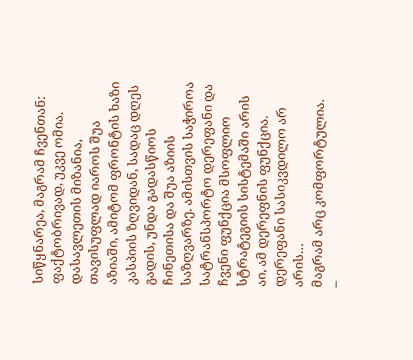სიწყნარეა, მაგრამ ჩვენთან: ფაქტობრივად, უკვე ომია. დასავლეთის მიზანია, თავისუფლად იაროს შუა აზიაში, ამიტომ ფრონტის ხაზი კასპიის ზღვიდან, სადაც დღეს გადის, უნდა გადასწიოს ჩინეთისა და შუა აზიის საზღვარზე. ამისთვის საჭიროა სატრანსპორტო დერეფანი და ჩვენი ფუნქცია მსოფლიო სტრატეგიის სისტემაში არის აი, ამ დერეფნის ფუნქცია. დერეფანი სასიკვდილო არ არის…
მაგრამ არც კომფორტულია.
–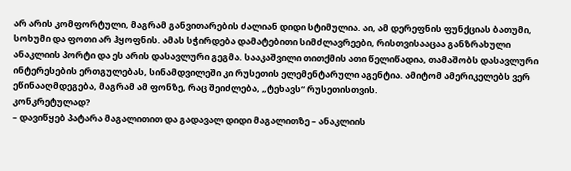არ არის კომფორტული, მაგრამ განვითარების ძალიან დიდი სტიმულია. აი, ამ დერეფნის ფუნქციას ბათუმი, სოხუმი და ფოთი არ ჰყოფნის. ამას სჭირდება დამატებითი სიმძლავრეები, რისთვისააცაა განზრახული ანაკლიის პორტი და ეს არის დასავლური გეგმა. სააკაშვილი თითქმის ათი წელიწადია, თამაშობს დასავლური ინტერესების ერთგულებას, სინამდვილეში კი რუსეთის ელემენტარული აგენტია. ამიტომ ამერიკელებს ვერ ეწინააღმდეგება, მაგრამ ამ ფონზე, რაც შეიძლება, „ტეხავს“ რუსეთისთვის.
კონკრეტულად?
– დავიწყებ პატარა მაგალითით და გადავალ დიდი მაგალითზე – ანაკლიის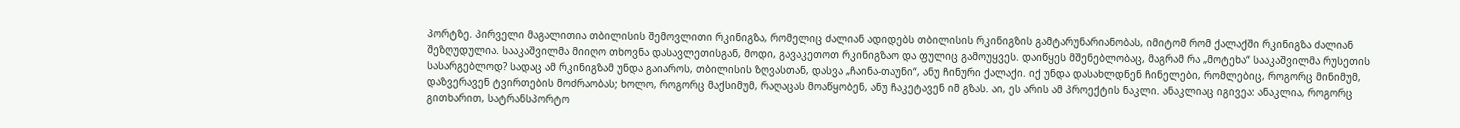პორტზე. პირველი მაგალითია თბილისის შემოვლითი რკინიგზა, რომელიც ძალიან ადიდებს თბილისის რკინიგზის გამტარუნარიანობას, იმიტომ რომ ქალაქში რკინიგზა ძალიან შეზღუდულია. სააკაშვილმა მიიღო თხოვნა დასავლეთისგან, მოდი, გავაკეთოთ რკინიგზაო და ფულიც გამოუყვეს. დაიწყეს მშენებლობაც, მაგრამ რა „მოტეხა“ სააკაშვილმა რუსეთის სასარგებლოდ? სადაც ამ რკინიგზამ უნდა გაიაროს, თბილისის ზღვასთან, დასვა „ჩაინა-თაუნი“, ანუ ჩინური ქალაქი. იქ უნდა დასახლდნენ ჩინელები, რომლებიც, როგორც მინიმუმ, დაზვერავენ ტვირთების მოძრაობას; ხოლო, როგორც მაქსიმუმ, რაღაცას მოაწყობენ, ანუ ჩაკეტავენ იმ გზას. აი, ეს არის ამ პროექტის ნაკლი. ანაკლიაც იგივეა: ანაკლია, როგორც გითხარით, სატრანსპორტო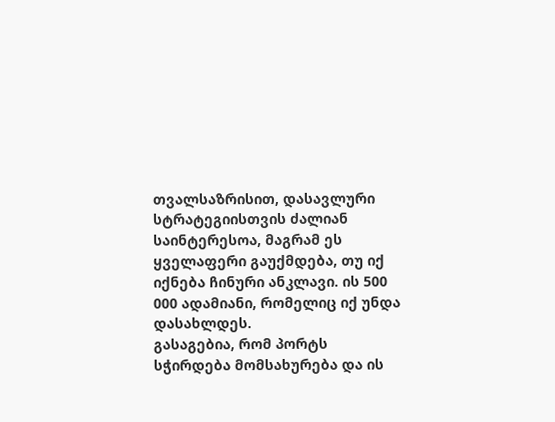თვალსაზრისით, დასავლური სტრატეგიისთვის ძალიან საინტერესოა, მაგრამ ეს ყველაფერი გაუქმდება, თუ იქ იქნება ჩინური ანკლავი. ის 500 000 ადამიანი, რომელიც იქ უნდა დასახლდეს.
გასაგებია, რომ პორტს სჭირდება მომსახურება და ის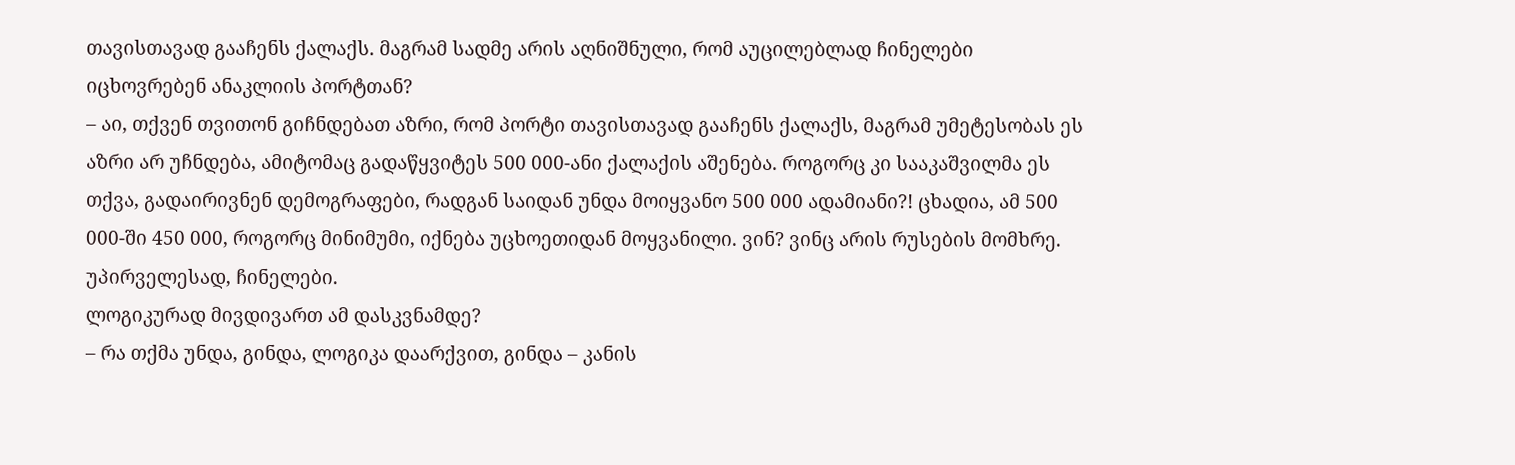თავისთავად გააჩენს ქალაქს. მაგრამ სადმე არის აღნიშნული, რომ აუცილებლად ჩინელები იცხოვრებენ ანაკლიის პორტთან?
– აი, თქვენ თვითონ გიჩნდებათ აზრი, რომ პორტი თავისთავად გააჩენს ქალაქს, მაგრამ უმეტესობას ეს აზრი არ უჩნდება, ამიტომაც გადაწყვიტეს 500 000-ანი ქალაქის აშენება. როგორც კი სააკაშვილმა ეს თქვა, გადაირივნენ დემოგრაფები, რადგან საიდან უნდა მოიყვანო 500 000 ადამიანი?! ცხადია, ამ 500 000-ში 450 000, როგორც მინიმუმი, იქნება უცხოეთიდან მოყვანილი. ვინ? ვინც არის რუსების მომხრე. უპირველესად, ჩინელები.
ლოგიკურად მივდივართ ამ დასკვნამდე?
– რა თქმა უნდა, გინდა, ლოგიკა დაარქვით, გინდა – კანის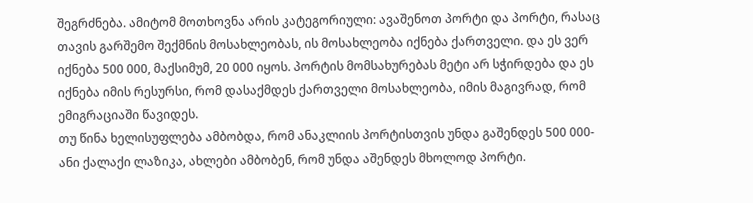შეგრძნება. ამიტომ მოთხოვნა არის კატეგორიული: ავაშენოთ პორტი და პორტი, რასაც თავის გარშემო შექმნის მოსახლეობას, ის მოსახლეობა იქნება ქართველი. და ეს ვერ იქნება 500 000, მაქსიმუმ, 20 000 იყოს. პორტის მომსახურებას მეტი არ სჭირდება და ეს იქნება იმის რესურსი, რომ დასაქმდეს ქართველი მოსახლეობა, იმის მაგივრად, რომ ემიგრაციაში წავიდეს.
თუ წინა ხელისუფლება ამბობდა, რომ ანაკლიის პორტისთვის უნდა გაშენდეს 500 000-ანი ქალაქი ლაზიკა, ახლები ამბობენ, რომ უნდა აშენდეს მხოლოდ პორტი.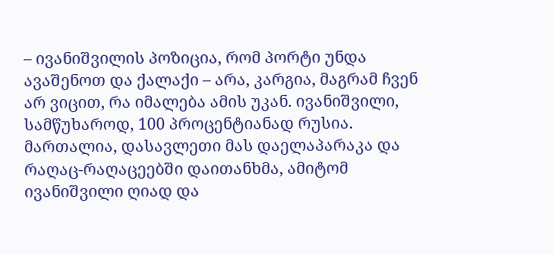– ივანიშვილის პოზიცია, რომ პორტი უნდა ავაშენოთ და ქალაქი – არა, კარგია, მაგრამ ჩვენ არ ვიცით, რა იმალება ამის უკან. ივანიშვილი, სამწუხაროდ, 100 პროცენტიანად რუსია. მართალია, დასავლეთი მას დაელაპარაკა და რაღაც-რაღაცეებში დაითანხმა, ამიტომ ივანიშვილი ღიად და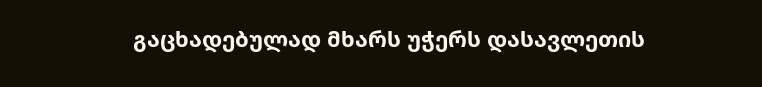გაცხადებულად მხარს უჭერს დასავლეთის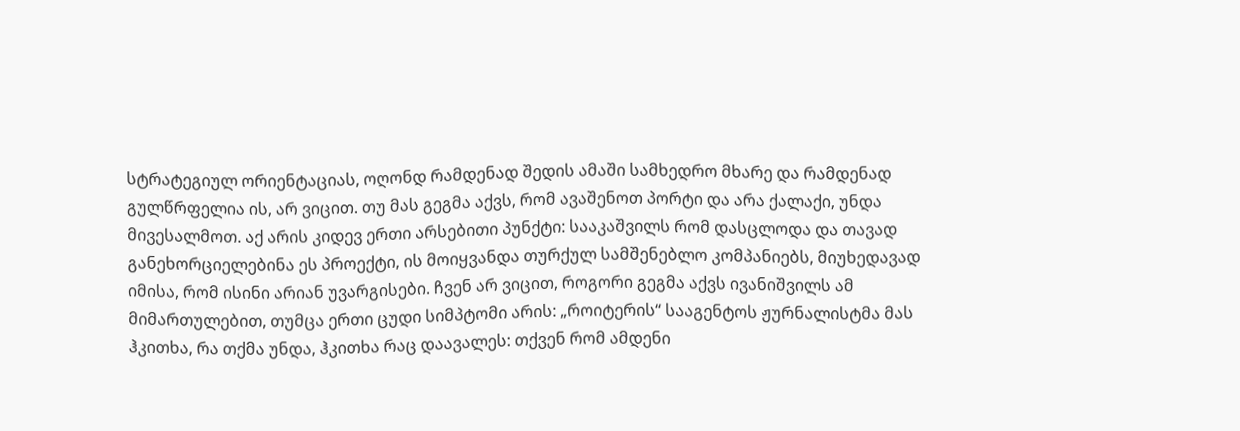სტრატეგიულ ორიენტაციას, ოღონდ რამდენად შედის ამაში სამხედრო მხარე და რამდენად გულწრფელია ის, არ ვიცით. თუ მას გეგმა აქვს, რომ ავაშენოთ პორტი და არა ქალაქი, უნდა მივესალმოთ. აქ არის კიდევ ერთი არსებითი პუნქტი: სააკაშვილს რომ დასცლოდა და თავად განეხორციელებინა ეს პროექტი, ის მოიყვანდა თურქულ სამშენებლო კომპანიებს, მიუხედავად იმისა, რომ ისინი არიან უვარგისები. ჩვენ არ ვიცით, როგორი გეგმა აქვს ივანიშვილს ამ მიმართულებით, თუმცა ერთი ცუდი სიმპტომი არის: „როიტერის“ სააგენტოს ჟურნალისტმა მას ჰკითხა, რა თქმა უნდა, ჰკითხა რაც დაავალეს: თქვენ რომ ამდენი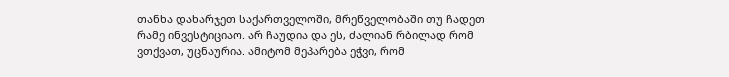თანხა დახარჯეთ საქართველოში, მრეწველობაში თუ ჩადეთ რამე ინვესტიციაო. არ ჩაუდია და ეს, ძალიან რბილად რომ ვთქვათ, უცნაურია. ამიტომ მეპარება ეჭვი, რომ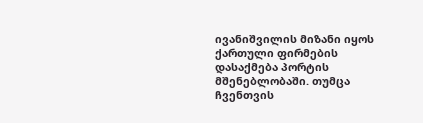ივანიშვილის მიზანი იყოს ქართული ფირმების დასაქმება პორტის მშენებლობაში. თუმცა ჩვენთვის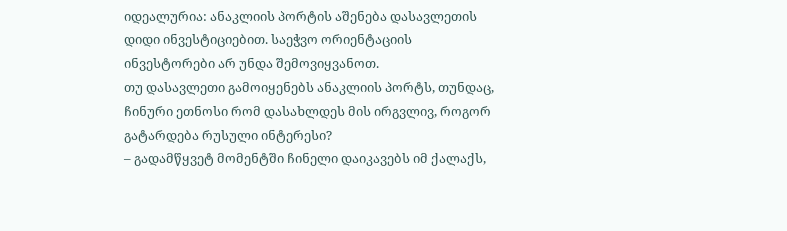იდეალურია: ანაკლიის პორტის აშენება დასავლეთის დიდი ინვესტიციებით. საეჭვო ორიენტაციის ინვესტორები არ უნდა შემოვიყვანოთ.
თუ დასავლეთი გამოიყენებს ანაკლიის პორტს, თუნდაც, ჩინური ეთნოსი რომ დასახლდეს მის ირგვლივ, როგორ გატარდება რუსული ინტერესი?
– გადამწყვეტ მომენტში ჩინელი დაიკავებს იმ ქალაქს,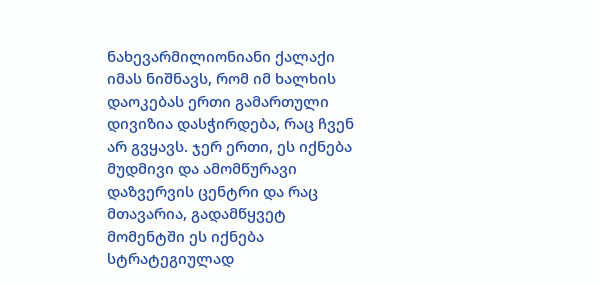ნახევარმილიონიანი ქალაქი იმას ნიშნავს, რომ იმ ხალხის დაოკებას ერთი გამართული დივიზია დასჭირდება, რაც ჩვენ არ გვყავს. ჯერ ერთი, ეს იქნება მუდმივი და ამომწურავი დაზვერვის ცენტრი და რაც მთავარია, გადამწყვეტ მომენტში ეს იქნება სტრატეგიულად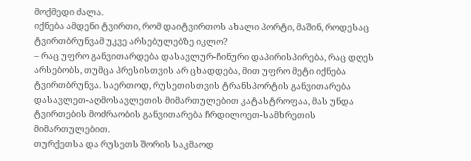მოქმედი ძალა.
იქნება ამდენი ტვირთი, რომ დაიტვირთოს ახალი პორტი, მაშინ, როდესაც ტვირთბრუნვამ უკვე არსებულებზე იკლო?
– რაც უფრო განვითარდება დასავლურ-ჩინური დაპირისპირება, რაც დღეს არსებობს, თუმცა პრესისთვის არ ცხადდება, მით უფრო მეტი იქნება ტვირთბრუნვა. საერთოდ, რუსეთისთვის ტრანსპორტის განვითარება დასავლეთ-აღმოსავლეთის მიმართულებით კატასტროფაა, მას უნდა ტვირთების მოძრაობის განვითარება ჩრდილოეთ-სამხრეთის მიმართულებით.
თურქეთსა და რუსეთს შორის საკმაოდ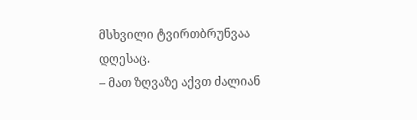მსხვილი ტვირთბრუნვაა დღესაც.
– მათ ზღვაზე აქვთ ძალიან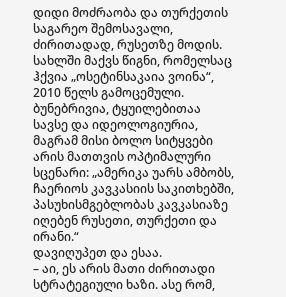დიდი მოძრაობა და თურქეთის საგარეო შემოსავალი, ძირითადად, რუსეთზე მოდის. სახლში მაქვს წიგნი, რომელსაც ჰქვია „ოსეტინსაკაია ვოინა“, 2010 წელს გამოცემული. ბუნებრივია, ტყუილებითაა სავსე და იდეოლოგიურია, მაგრამ მისი ბოლო სიტყვები არის მათთვის ოპტიმალური სცენარი: „ამერიკა უარს ამბობს, ჩაერიოს კავკასიის საკითხებში, პასუხისმგებლობას კავკასიაზე იღებენ რუსეთი, თურქეთი და ირანი.“
დავიღუპეთ და ესაა.
– აი, ეს არის მათი ძირითადი სტრატეგიული ხაზი. ასე რომ,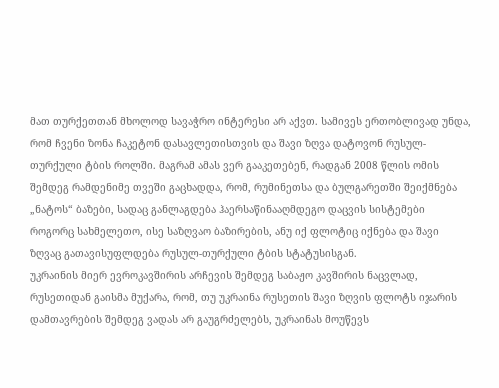მათ თურქეთთან მხოლოდ სავაჭრო ინტერესი არ აქვთ. სამივეს ერთობლივად უნდა, რომ ჩვენი ზონა ჩაკეტონ დასავლეთისთვის და შავი ზღვა დატოვონ რუსულ-თურქული ტბის როლში. მაგრამ ამას ვერ გააკეთებენ, რადგან 2008 წლის ომის შემდეგ რამდენიმე თვეში გაცხადდა, რომ, რუმინეთსა და ბულგარეთში შეიქმნება „ნატოს“ ბაზები, სადაც განლაგდება ჰაერსაწინააღმდეგო დაცვის სისტემები როგორც სახმელეთო, ისე საზღვაო ბაზირების, ანუ იქ ფლოტიც იქნება და შავი ზღვაც გათავისუფლდება რუსულ-თურქული ტბის სტატუსისგან.
უკრაინის მიერ ევროკავშირის არჩევის შემდეგ საბაჟო კავშირის ნაცვლად, რუსეთიდან გაისმა მუქარა, რომ, თუ უკრაინა რუსეთის შავი ზღვის ფლოტს იჯარის დამთავრების შემდეგ ვადას არ გაუგრძელებს, უკრაინას მოუწევს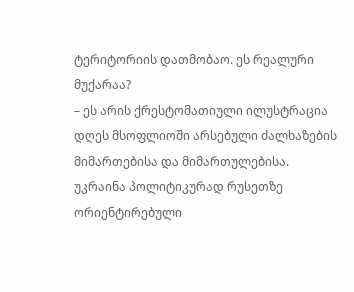ტერიტორიის დათმობაო. ეს რეალური მუქარაა?
– ეს არის ქრესტომათიული ილუსტრაცია დღეს მსოფლიოში არსებული ძალხაზების მიმართებისა და მიმართულებისა. უკრაინა პოლიტიკურად რუსეთზე ორიენტირებული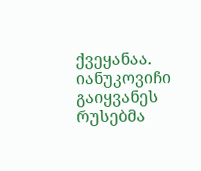ქვეყანაა. იანუკოვიჩი გაიყვანეს რუსებმა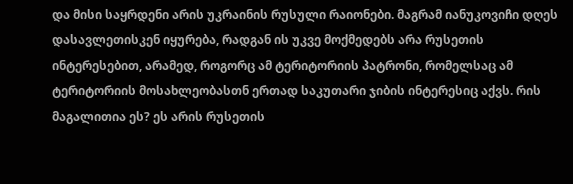და მისი საყრდენი არის უკრაინის რუსული რაიონები. მაგრამ იანუკოვიჩი დღეს დასავლეთისკენ იყურება, რადგან ის უკვე მოქმედებს არა რუსეთის ინტერესებით, არამედ, როგორც ამ ტერიტორიის პატრონი, რომელსაც ამ ტერიტორიის მოსახლეობასთნ ერთად საკუთარი ჯიბის ინტერესიც აქვს. რის მაგალითია ეს? ეს არის რუსეთის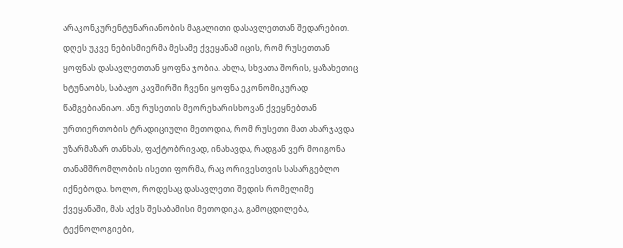არაკონკურენტუნარიანობის მაგალითი დასავლეთთან შედარებით. დღეს უკვე ნებისმიერმა მესამე ქვეყანამ იცის, რომ რუსეთთან ყოფნას დასავლეთთან ყოფნა ჯობია. ახლა, სხვათა შორის, ყაზახეთიც ხტუნაობს, საბაჟო კავშირში ჩვენი ყოფნა ეკონომიკურად წამგებიანიაო. ანუ რუსეთის მეორეხარისხოვან ქვეყნებთან ურთიერთობის ტრადიციული მეთოდია, რომ რუსეთი მათ ახარჯავდა უზარმაზარ თანხას, ფაქტობრივად, ინახავდა, რადგან ვერ მოიგონა თანამშრომლობის ისეთი ფორმა, რაც ორივესთვის სასარგებლო იქნებოდა. ხოლო, როდესაც დასავლეთი შედის რომელიმე ქვეყანაში, მას აქვს შესაბამისი მეთოდიკა, გამოცდილება, ტექნოლოგიები,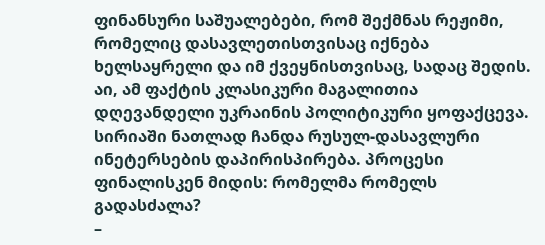ფინანსური საშუალებები, რომ შექმნას რეჟიმი, რომელიც დასავლეთისთვისაც იქნება ხელსაყრელი და იმ ქვეყნისთვისაც, სადაც შედის. აი, ამ ფაქტის კლასიკური მაგალითია დღევანდელი უკრაინის პოლიტიკური ყოფაქცევა.
სირიაში ნათლად ჩანდა რუსულ-დასავლური ინეტერსების დაპირისპირება. პროცესი ფინალისკენ მიდის: რომელმა რომელს გადასძალა?
–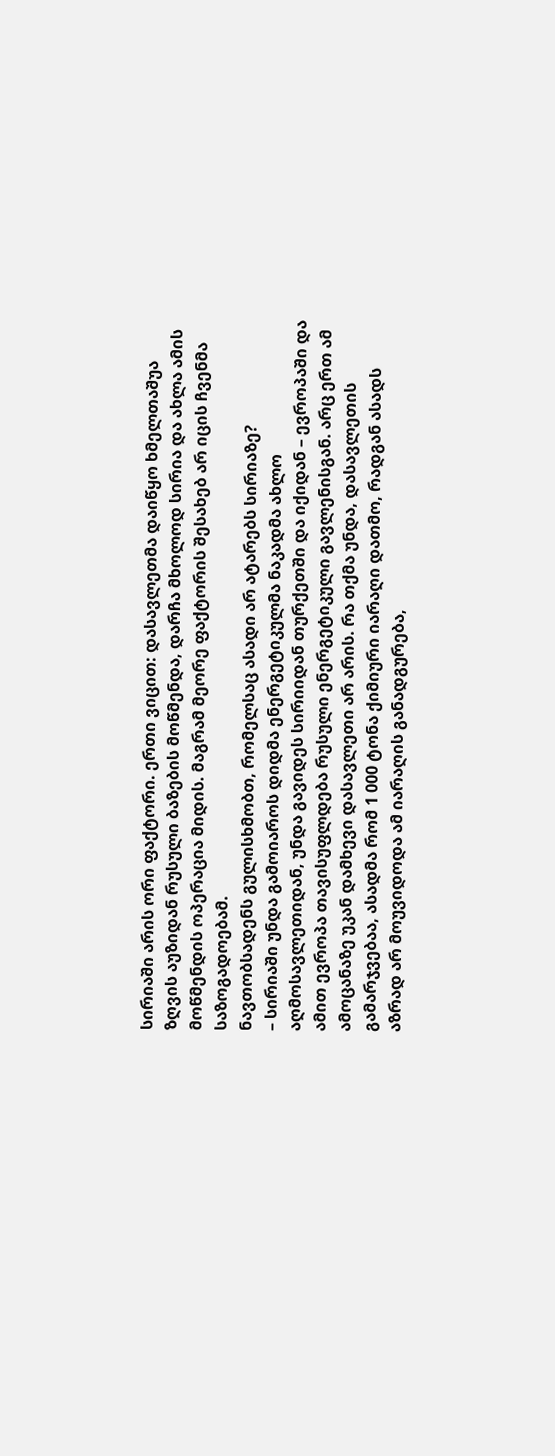სირიაში არის ორი ფაქტორი. ერთი ვიცით: დასავლეთმა დაიწყო ხმელთაშუა ზღვის აუზიდან რუსული ბაზების მოწმენდა, დარჩა მხოლოდ სირია და ახლა ამის მოწმენდის ოპერაცია მიდის. მაგრამ მეორე ფაქტორის შესახებ არ იცის ჩვენმა საზოგადოებამ.
ნავთობსადენს გულისხმობთ, რომელსაც ასადი არ ატარებს სირიაზე?
– სირიაში უნდა გამოიაროს დიდმა ენერგეტიკულმა ნაკადმა ახლო აღმოსავლეთიდან, უნდა გავიდეს სირიიდან თურქეთში და იქიდან – ევროპაში და ამით ევროპა თავისუფლდება რუსული ენერგეტიკული გავლენისგან. არც ერთ ამ ამოცანაზე უკან დამხევი დასავლეთი არ არის. რა თქმა უნდა, დასავლეთის გამარჯვებაა, ასადმა რომ 1 000 ტონა ქიმიური იარაღი დათმო, რადგან ასადს აზრად არ მოუვიდოდა ამ იარაღის განადგურება,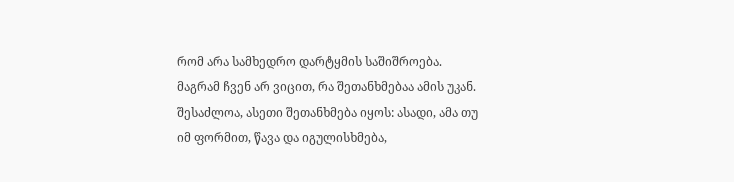რომ არა სამხედრო დარტყმის საშიშროება. მაგრამ ჩვენ არ ვიცით, რა შეთანხმებაა ამის უკან. შესაძლოა, ასეთი შეთანხმება იყოს: ასადი, ამა თუ იმ ფორმით, წავა და იგულისხმება,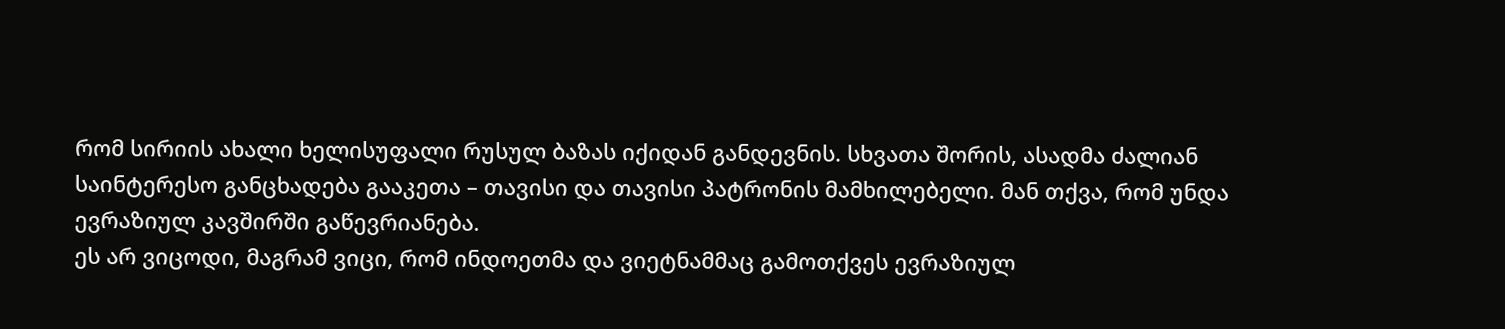რომ სირიის ახალი ხელისუფალი რუსულ ბაზას იქიდან განდევნის. სხვათა შორის, ასადმა ძალიან საინტერესო განცხადება გააკეთა – თავისი და თავისი პატრონის მამხილებელი. მან თქვა, რომ უნდა ევრაზიულ კავშირში გაწევრიანება.
ეს არ ვიცოდი, მაგრამ ვიცი, რომ ინდოეთმა და ვიეტნამმაც გამოთქვეს ევრაზიულ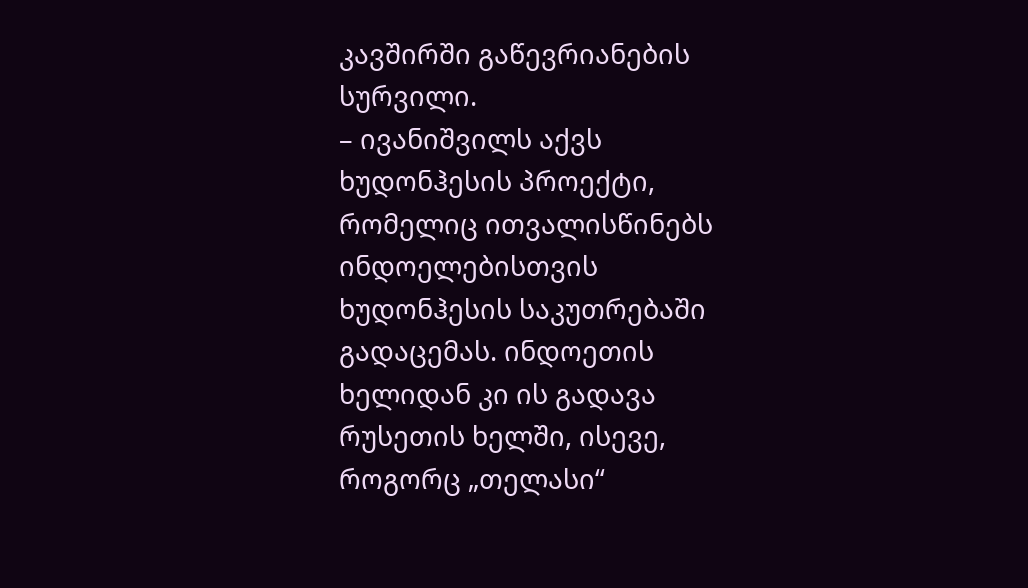კავშირში გაწევრიანების სურვილი.
– ივანიშვილს აქვს ხუდონჰესის პროექტი, რომელიც ითვალისწინებს ინდოელებისთვის ხუდონჰესის საკუთრებაში გადაცემას. ინდოეთის ხელიდან კი ის გადავა რუსეთის ხელში, ისევე, როგორც „თელასი“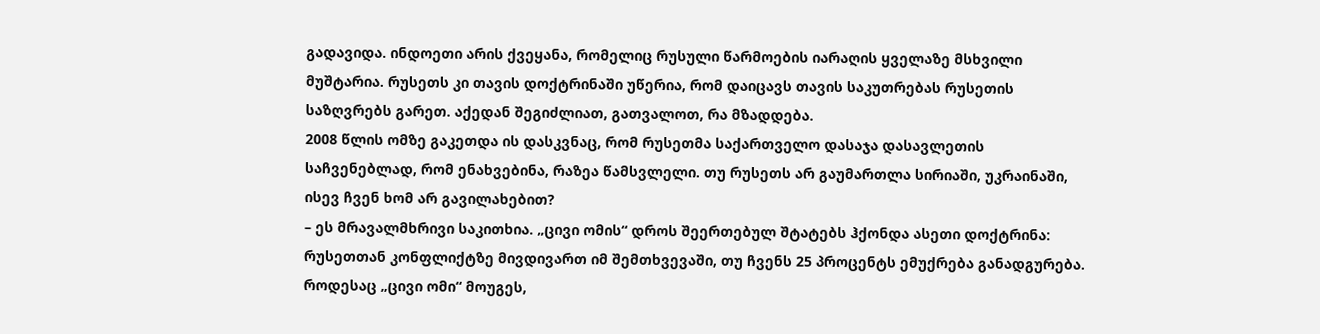გადავიდა. ინდოეთი არის ქვეყანა, რომელიც რუსული წარმოების იარაღის ყველაზე მსხვილი მუშტარია. რუსეთს კი თავის დოქტრინაში უწერია, რომ დაიცავს თავის საკუთრებას რუსეთის საზღვრებს გარეთ. აქედან შეგიძლიათ, გათვალოთ, რა მზადდება.
2008 წლის ომზე გაკეთდა ის დასკვნაც, რომ რუსეთმა საქართველო დასაჯა დასავლეთის საჩვენებლად, რომ ენახვებინა, რაზეა წამსვლელი. თუ რუსეთს არ გაუმართლა სირიაში, უკრაინაში, ისევ ჩვენ ხომ არ გავილახებით?
– ეს მრავალმხრივი საკითხია. „ცივი ომის“ დროს შეერთებულ შტატებს ჰქონდა ასეთი დოქტრინა: რუსეთთან კონფლიქტზე მივდივართ იმ შემთხვევაში, თუ ჩვენს 25 პროცენტს ემუქრება განადგურება. როდესაც „ცივი ომი“ მოუგეს,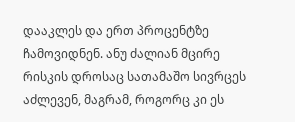დააკლეს და ერთ პროცენტზე ჩამოვიდნენ. ანუ ძალიან მცირე რისკის დროსაც სათამაშო სივრცეს აძლევენ, მაგრამ, როგორც კი ეს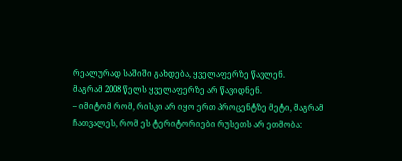რეალურად საშიში გახდება, ყველაფერზე წავლენ.
მაგრამ 2008 წელს ყველაფერზე არ წავიდნენ.
– იმიტომ რომ, რისკი არ იყო ერთ პროცენტზე მეტი, მაგრამ ჩათვალეს, რომ ეს ტერიტორიები რუსეთს არ ეთმობა: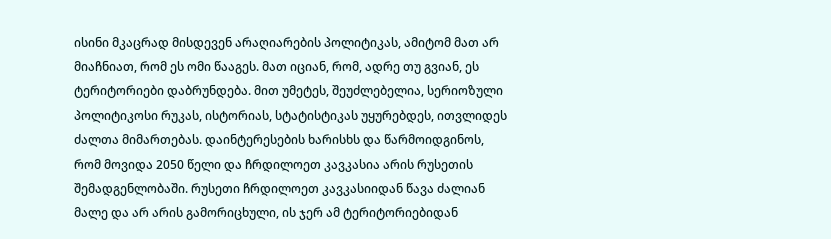ისინი მკაცრად მისდევენ არაღიარების პოლიტიკას, ამიტომ მათ არ მიაჩნიათ, რომ ეს ომი წააგეს. მათ იციან, რომ, ადრე თუ გვიან, ეს ტერიტორიები დაბრუნდება. მით უმეტეს, შეუძლებელია, სერიოზული პოლიტიკოსი რუკას, ისტორიას, სტატისტიკას უყურებდეს, ითვლიდეს ძალთა მიმართებას. დაინტერესების ხარისხს და წარმოიდგინოს, რომ მოვიდა 2050 წელი და ჩრდილოეთ კავკასია არის რუსეთის შემადგენლობაში. რუსეთი ჩრდილოეთ კავკასიიდან წავა ძალიან მალე და არ არის გამორიცხული, ის ჯერ ამ ტერიტორიებიდან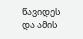წავიდეს და ამის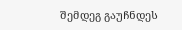შემდეგ გაუჩნდეს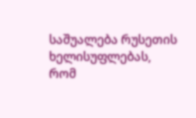საშუალება რუსეთის ხელისუფლებას, რომ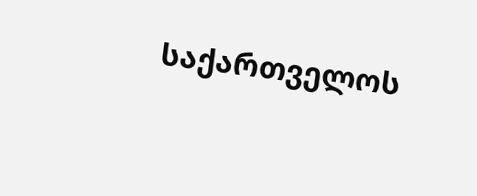საქართველოს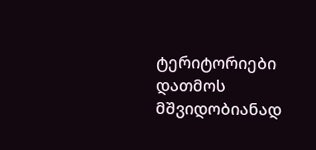ტერიტორიები დათმოს მშვიდობიანად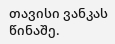თავისი ვანკას წინაშე.